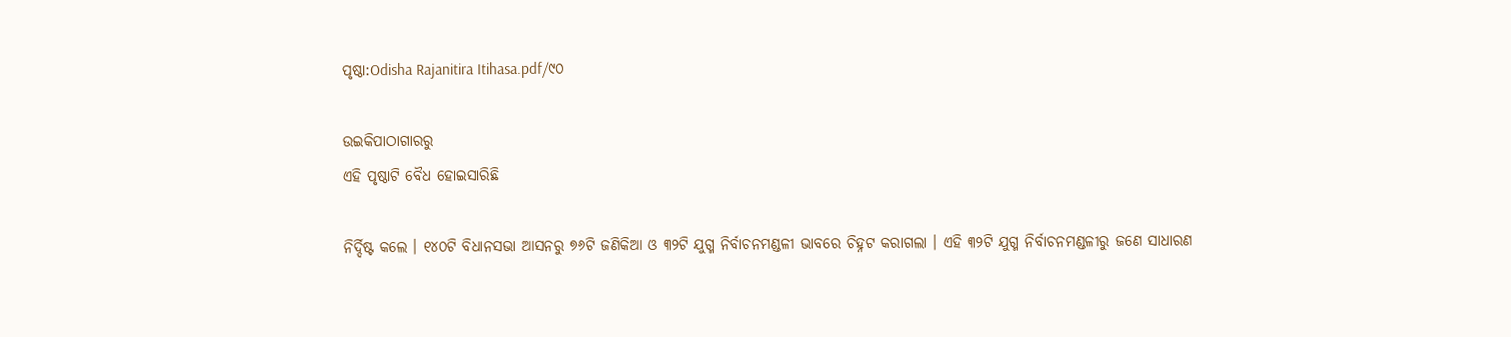ପୃଷ୍ଠା:Odisha Rajanitira Itihasa.pdf/୯୦

ଉଇକିପାଠାଗାର‌ରୁ
ଏହି ପୃଷ୍ଠାଟି ବୈଧ ହୋଇସାରିଛି

ନିର୍ଦ୍ଦିଷ୍ଟ କଲେ । ୧୪୦ଟି ବିଧାନସଭା ଆସନରୁ ୭୬ଟି ଜଣିକିଆ ଓ ୩୨ଟି ଯୁଗ୍ମ ନିର୍ବାଚନମଣ୍ଡଳୀ ଭାବରେ ଚିହ୍ନଟ କରାଗଲା । ଏହି ୩୨ଟି ଯୁଗ୍ମ ନିର୍ବାଚନମଣ୍ଡଳୀରୁ ଜଣେ ସାଧାରଣ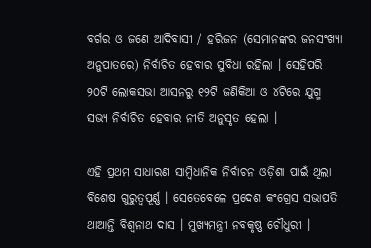ବର୍ଗର ଓ ଜଣେ ଆଦିବାସୀ / ହରିଜନ (ସେମାନଙ୍କର ଜନସଂଖ୍ୟା ଅନୁପାତରେ) ନିର୍ବାଚିତ ହେବାର ସୁବିଧା ରହିଲା । ସେହିପରି ୨୦ଟି ଲୋକସଭା ଆସନରୁ ୧୨ଟି ଜଣିକିଆ ଓ ୪ଟିରେ ଯୁଗ୍ମ ସଭ୍ୟ ନିର୍ବାଚିତ ହେବାର ନୀତି ଅନୁସୃତ ହେଲା ।

ଏହି ପ୍ରଥମ ସାଧାରଣ ସାମ୍ବିଧାନିକ ନିର୍ବାଚନ ଓଡ଼ିଶା ପାଇଁ ଥିଲା ବିଶେଷ ଗୁରୁତ୍ୱପୂର୍ଣ୍ଣ । ସେତେବେଳେ ପ୍ରଦେଶ କଂଗ୍ରେସ ସଭାପତି ଥାଆନ୍ତି ବିଶ୍ୱନାଥ ଦାସ । ମୁଖ୍ୟମନ୍ତ୍ରୀ ନବକୃଷ୍ଣ ଚୌଧୁରୀ ।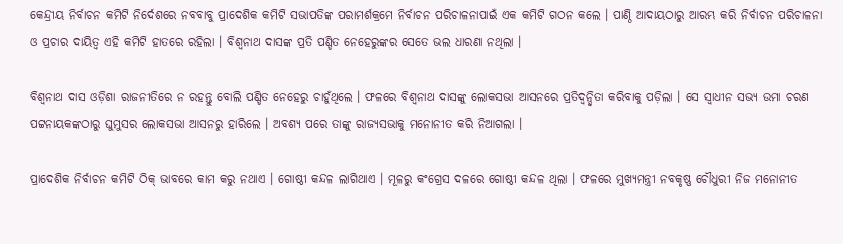କେନ୍ଦ୍ରୀୟ ନିର୍ବାଚନ କମିଟି ନିର୍ଦେଶରେ ନବବାବୁ ପ୍ରାଦେଶିକ କମିଟି ସଭାପତିଙ୍କ ପରାମର୍ଶକ୍ରମେ ନିର୍ବାଚନ ପରିଚାଳନାପାଇଁ ଏକ କମିଟି ଗଠନ କଲେ । ପାଣ୍ଠି ଆଦାୟଠାରୁ ଆରମ୍ଭ କରି ନିର୍ବାଚନ ପରିଚାଳନା ଓ ପ୍ରଚାର ଦାୟିତ୍ୱ ଏହି କମିଟି ହାତରେ ରହିଲା । ବିଶ୍ୱନାଥ ଦାସଙ୍କ ପ୍ରତି ପଣ୍ଡିତ ନେହେରୁଙ୍କର ସେତେ ଭଲ ଧାରଣା ନଥିଲା ।

ବିଶ୍ୱନାଥ ଦାସ ଓଡ଼ିଶା ରାଜନୀତିରେ ନ ରହନ୍ତୁ ବୋଲି ପଣ୍ଡିତ ନେହେରୁ ଚାହୁଁଥିଲେ । ଫଳରେ ବିଶ୍ୱନାଥ ଦାସଙ୍କୁ ଲୋକସଭା ଆସନରେ ପ୍ରତିଦ୍ୱନ୍ଦ୍ୱିତା କରିବାକୁ ପଡ଼ିଲା । ସେ ସ୍ୱାଧୀନ ସଭ୍ୟ ଉମା ଚରଣ ପଟ୍ଟନାୟକଙ୍କଠାରୁ ଘୁମୁସର ଲୋକସଭା ଆସନରୁ ହାରିଲେ । ଅବଶ୍ୟ ପରେ ତାଙ୍କୁ ରାଜ୍ୟସଭାକୁ ମନୋନୀତ କରି ନିଆଗଲା ।

ପ୍ରାଦେଶିକ ନିର୍ବାଚନ କମିଟି ଠିକ୍‍ ଭାବରେ କାମ କରୁ ନଥାଏ । ଗୋଷ୍ଠୀ କନ୍ଦଳ ଲାଗିଥାଏ । ମୂଳରୁ କଂଗ୍ରେସ ଦଳରେ ଗୋଷ୍ଠୀ କନ୍ଦଳ ଥିଲା । ଫଳରେ ମୁଖ୍ୟମନ୍ତ୍ରୀ ନବକୃଷ୍ଣ ଚୌଧୁରୀ ନିଜ ମନୋନୀତ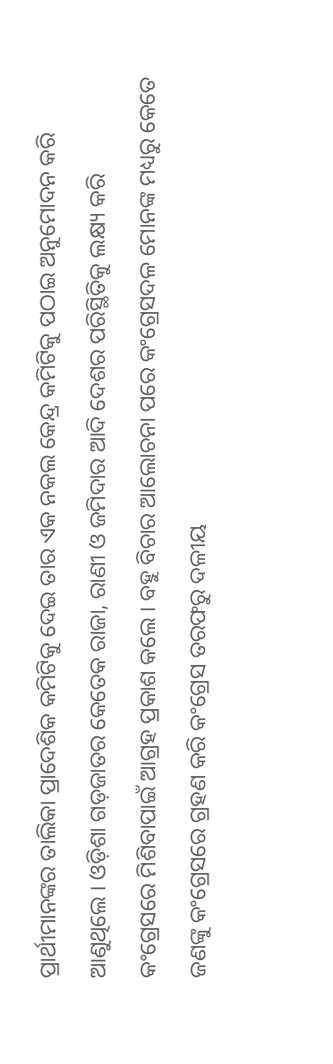ପ୍ରାର୍ଥୀମାନଙ୍କର ତାଲିକା ପ୍ରାଦେଶିକ କମିଟିକୁ ଦେଇ ତାର ଏକ ନକଲ କେନ୍ଦ୍ର କମିଟିକୁ ପଠାଇ ଅନୁମୋଦନ କରି ଆଣୁଥିଲେ । ଓଡ଼ିଶା ଗଡ଼ଜାତର କେତେକ ରାଜା, ରାଣୀ ଓ ଜମିଦାର ଆଦି ଦେଶର ପରିସ୍ଥିତିକୁ ଲକ୍ଷ୍ୟ କରି କଂଗ୍ରେସରେ ମିଶିବାପାଇଁ ଆଗ୍ରହ ପ୍ରକାଶ କଲେ । ବହୁ ବିଚାର ଆଲୋଚନା ପରେ କଂଗ୍ରେସଦଳ ମୋନଙ୍କ ମଧ୍ୟରୁ କେତେ ଜଣଙ୍କୁ କଂଗ୍ରେସରେ ଗ୍ରହଣ କରି କଂଗ୍ରେସ ତରଫରୁ ଦଳୀୟ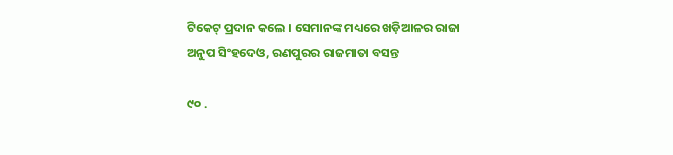ଟିକେଟ୍‍ ପ୍ରଦାନ କଲେ । ସେମାନଙ୍କ ମଧ୍ୟରେ ଖଡ଼ିଆଳର ରାଜା ଅନୁପ ସିଂହଦେଓ, ରଣପୁରର ରାଜମାତା ବସନ୍ତ

୯୦ .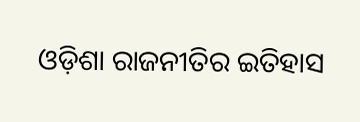ଓଡ଼ିଶା ରାଜନୀତିର ଇତିହାସ